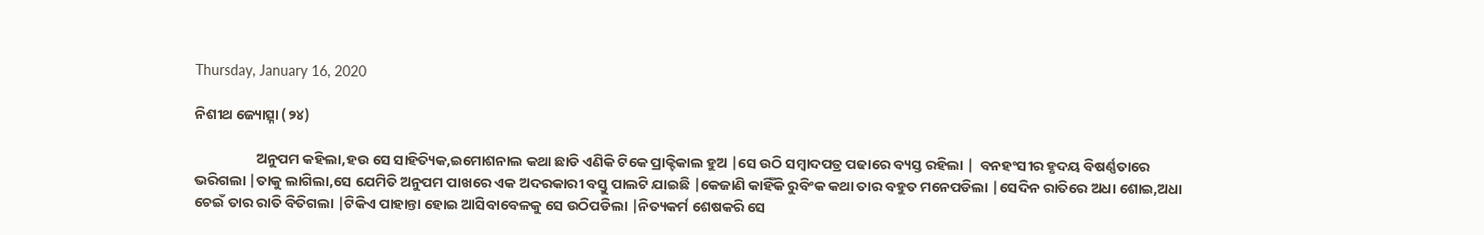Thursday, January 16, 2020

ନିଶୀଥ ଜ୍ୟୋତ୍ସ୍ନା (୨୪)

                   ଅନୁପମ କହିଲା,ହଉ ସେ ସାହିତ୍ୟିକ,ଇମୋଶନାଲ କଥା ଛାଡି ଏଣିକି ଟିକେ ପ୍ରାକ୍ଟିକାଲ ହୁଅ |ସେ ଉଠି ସମ୍ବାଦପତ୍ର ପଢାରେ ବ୍ୟସ୍ତ ରହିଲା |  ବନହଂସୀର ହୃଦୟ ବିଷର୍ଣ୍ଣତାରେ  ଭରିଗଲା |ତାକୁ ଲାଗିଲା,ସେ ଯେମିତି ଅନୁପମ ପାଖରେ ଏକ ଅଦରକାରୀ ବସ୍ତୁ ପାଲଟି ଯାଇଛି |କେଜାଣି କାହିଁକି ରୁବିଂକ କଥା ତାର ବହୁତ ମନେପଡିଲା |ସେଦିନ ରାତିରେ ଅଧା ଶୋଇ,ଅଧା ଚେଇଁ ତାର ରାତି ବିତିଗଲା |ଟିକିଏ ପାହାନ୍ତା ହୋଇ ଆସିବାବେଳକୁ ସେ ଉଠିପଡିଲା |ନିତ୍ୟକର୍ମ ଶେଷକରି ସେ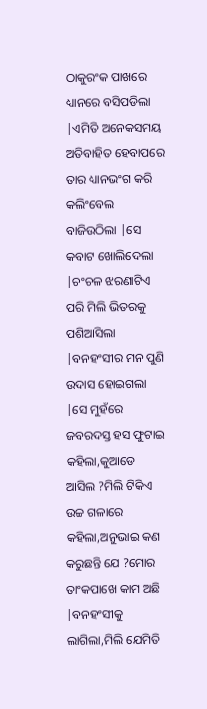ଠାକୁରଂକ ପାଖରେ ଧ୍ୟାନରେ ବସିପଡିଲା |ଏମିତି ଅନେକସମୟ ଅତିବାହିତ ହେବାପରେ ତାର ଧ୍ୟାନଭଂଗ କରି କଲିଂବେଲ ବାଜିଉଠିଲା |ସେ କବାଟ ଖୋଲିଦେଲା |ଚଂଚଳ ଝରଣାଟିଏ ପରି ମିଲି ଭିତରକୁ ପଶିଆସିଲା |ବନହଂସୀର ମନ ପୁଣି ଉଦାସ ହୋଇଗଲା |ସେ ମୁହଁରେ ଜବରଦସ୍ତ ହସ ଫୁଟାଇ କହିଲା,କୁଆଡେ ଆସିଲ ?ମିଲି ଟିକିଏ ଉଚ୍ଚ ଗଳାରେ କହିଲା,ଅନୁଭାଇ କଣ କରୁଛନ୍ତି ଯେ ?ମୋର ତାଂକପାଖେ କାମ ଅଛି |ବନହଂସୀକୁ ଲାଗିଲା,ମିଲି ଯେମିତି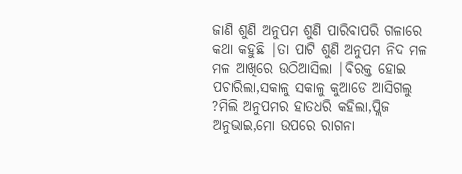ଜାଣି ଶୁଣି ଅନୁପମ ଶୁଣି ପାରିବାପରି ଗଳାରେ କଥା କହୁଛି |ତା ପାଟି ଶୁଣି ଅନୁପମ ନିଦ ମଳ ମଳ ଆଖିରେ ଉଠିଆସିଲା |ବିରକ୍ତ ହୋଇ ପଚାରିଲା,ସକାଳୁ ସକାଳୁ କୁଆଡେ ଆସିଗଲୁ ?ମିଲି ଅନୁପମର ହାତଧରି କହିଲା,ପ୍ଲିଜ ଅନୁଭାଇ,ମୋ ଉପରେ ରାଗନା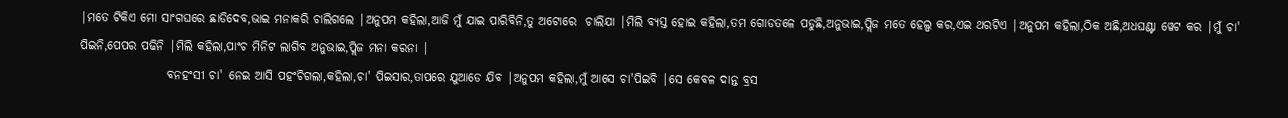|ମତେ ଟିକିଏ ମୋ ସାଂଗଘରେ ଛାଡିଦେବ,ଭାଇ ମନାକରି ଚାଲିଗଲେ |ଅନୁପମ କହିଲା,ଆଜି ମୁଁ ଯାଇ ପାରିବିନି,ତୁ ଅଟୋରେ  ଚାଲିଯା |ମିଲି ବ୍ୟସ୍ତ ହୋଇ କହିଲା,ତମ ଗୋଡତଳେ ପଡୁଛି,ଅନୁଭାଇ,ପ୍ଲିଜ ମତେ ହେଲ୍ପ କର,ଏଇ ଥରଟିଏ |ଅନୁପମ କହିଲା,ଠିକ ଅଛି,ଅଧଘଣ୍ଟା ୱେଟ କର |ମୁଁ ଚା' ପିଇନି,ପେପର ପଢିନି |ମିଲି କହିଲା,ପାଂଚ ମିନିଟ ଲାଗିବ ଅନୁଭାଇ,ପ୍ଲିଜ ମନା କରନା |
                  ବନହଂସୀ ଚା' ନେଇ ଆସି ପହଂଚିଗଲା,କହିଲା,ଚା' ପିଇସାର,ତାପରେ ଯୁଆଡେ ଯିବ |ଅନୁପମ କହିଲା,ମୁଁ ଆସେ ଚା'ପିଇବି |ସେ କେବଳ ଦାନ୍ତ ବ୍ରସ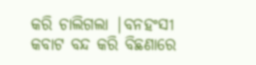କରି ଚାଲିଗଲା |ବନହଂସୀ କବାଟ ବନ୍ଦ କରି ବିଛଣାରେ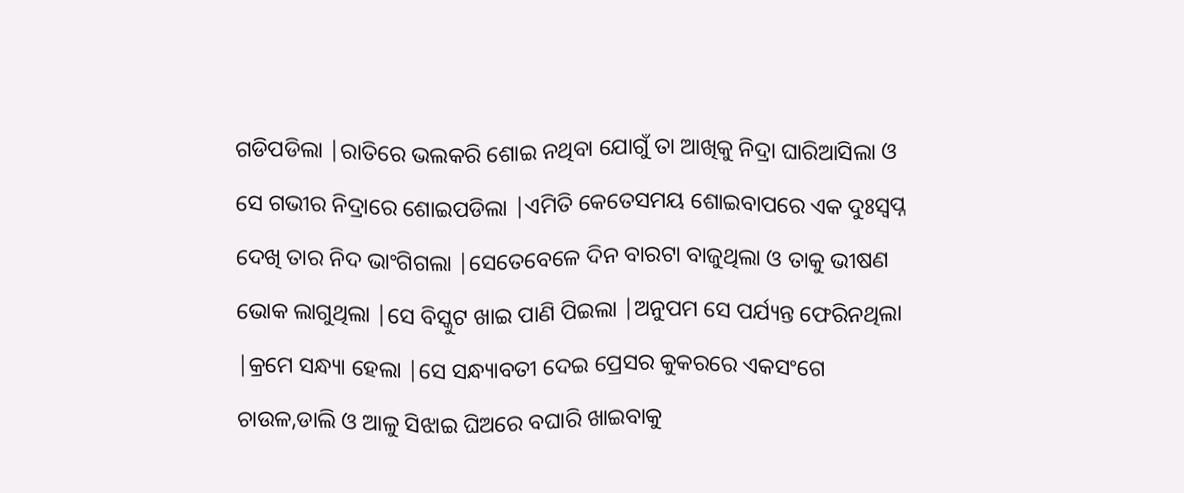ଗଡିପଡିଲା |ରାତିରେ ଭଲକରି ଶୋଇ ନଥିବା ଯୋଗୁଁ ତା ଆଖିକୁ ନିଦ୍ରା ଘାରିଆସିଲା ଓ ସେ ଗଭୀର ନିଦ୍ରାରେ ଶୋଇପଡିଲା |ଏମିତି କେତେସମୟ ଶୋଇବାପରେ ଏକ ଦୁଃସ୍ୱପ୍ନ  ଦେଖି ତାର ନିଦ ଭାଂଗିଗଲା |ସେତେବେଳେ ଦିନ ବାରଟା ବାଜୁଥିଲା ଓ ତାକୁ ଭୀଷଣ ଭୋକ ଲାଗୁଥିଲା |ସେ ବିସ୍କୁଟ ଖାଇ ପାଣି ପିଇଲା |ଅନୁପମ ସେ ପର୍ଯ୍ୟନ୍ତ ଫେରିନଥିଲା |କ୍ରମେ ସନ୍ଧ୍ୟା ହେଲା |ସେ ସନ୍ଧ୍ୟାବତୀ ଦେଇ ପ୍ରେସର କୁକରରେ ଏକସଂଗେ ଚାଉଳ,ଡାଲି ଓ ଆଳୁ ସିଝାଇ ଘିଅରେ ବଘାରି ଖାଇବାକୁ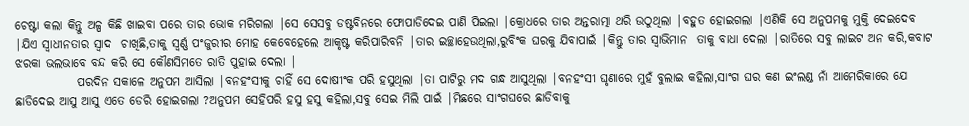ଚେଷ୍ଟା କଲା କିନ୍ତୁ ଅଳ୍ପ କିଛି ଖାଇବା ପରେ ତାର ଭୋକ ମରିଗଲା |ସେ ସେସବୁ ଡଷ୍ଟବିନରେ ଫୋପାଡିଦେଇ ପାଣି ପିଇଲା |କ୍ରୋଧରେ ତାର ଅନ୍ତରାତ୍ମା ଥରି ଉଠୁଥିଲା |ବହୁତ ହୋଇଗଲା |ଏଣିକି ସେ ଅନୁପମକୁ ମୁକ୍ତି ଦେଇଦେବ |ଯିଏ ସ୍ୱାଧୀନତାର ସ୍ୱାଦ  ଚାଖିଛି,ତାକୁ ସ୍ୱର୍ଣ୍ଣ ପଂଜୁରୀର ମୋହ କେବେହେଲେ ଆକୃଷ୍ଟ କରିପାରିବନି |ତାର ଇଚ୍ଛାହେଉଥିଲା,ରୁବିଂକ ଘରକୁ ଯିବାପାଇଁ |କିନ୍ତୁ ତାର ସ୍ୱାଭିମାନ  ତାକୁ ବାଧା ଦେଲା |ରାତିରେ ସବୁ ଲାଇଟ ଅନ କରି,କବାଟ ଝରକା ଭଲଭାବେ ବନ୍ଦ କରି ସେ କୌଣସିମତେ ରାତି ପୁହାଇ ଦେଲା |
             ପରଦିନ ସକାଳେ ଅନୁପମ ଆସିଲା |ବନହଂସୀକୁ ଚାହିଁ ସେ ଦୋଷୀଂକ ପରି ହସୁଥିଲା |ତା ପାଟିରୁ ମଦ ଗନ୍ଧ ଆସୁଥିଲା |ବନହଂସୀ ଘୃଣାରେ ମୁହଁ ବୁଲାଇ କହିଲା,ସାଂଗ ଘର କଣ ଇଂଲଣ୍ଡ ନାଁ ଆମେରିକାରେ ଯେ ଛାଡିଦେଇ ଆସୁ ଆସୁ ଏତେ ଡେରି ହୋଇଗଲା ?ଅନୁପମ ସେହିପରି ହସୁ ହସୁ କହିଲା,ସବୁ ସେଇ ମିଲି ପାଇଁ |ମିଛରେ ସାଂଗଘରେ ଛାଡିବାକୁ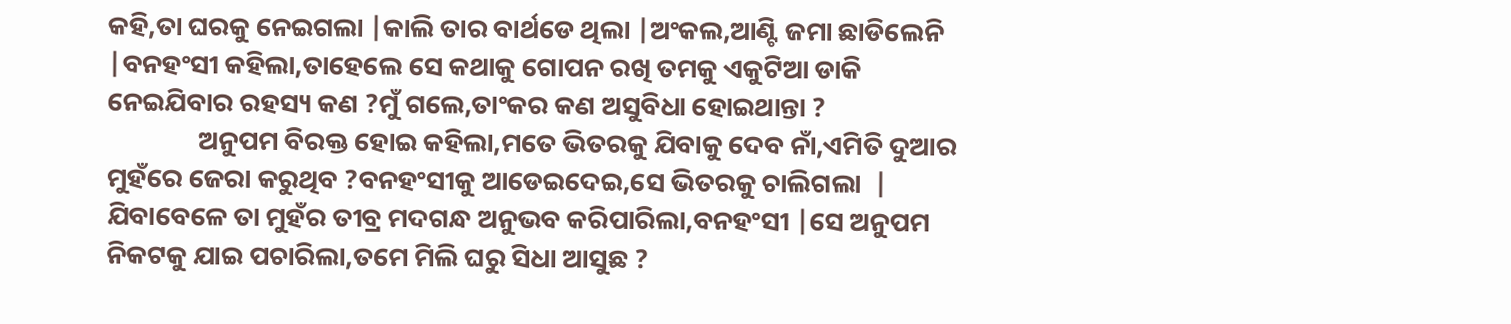କହି,ତା ଘରକୁ ନେଇଗଲା |କାଲି ତାର ବାର୍ଥଡେ ଥିଲା |ଅଂକଲ,ଆଣ୍ଟି ଜମା ଛାଡିଲେନି |ବନହଂସୀ କହିଲା,ତାହେଲେ ସେ କଥାକୁ ଗୋପନ ରଖି ତମକୁ ଏକୁଟିଆ ଡାକି ନେଇଯିବାର ରହସ୍ୟ କଣ ?ମୁଁ ଗଲେ,ତାଂକର କଣ ଅସୁବିଧା ହୋଇଥାନ୍ତା ?
               ଅନୁପମ ବିରକ୍ତ ହୋଇ କହିଲା,ମତେ ଭିତରକୁ ଯିବାକୁ ଦେବ ନାଁ,ଏମିତି ଦୁଆର ମୁହଁରେ ଜେରା କରୁଥିବ ?ବନହଂସୀକୁ ଆଡେଇଦେଇ,ସେ ଭିତରକୁ ଚାଲିଗଲା  | ଯିବାବେଳେ ତା ମୁହଁର ତୀବ୍ର ମଦଗନ୍ଧ ଅନୁଭବ କରିପାରିଲା,ବନହଂସୀ |ସେ ଅନୁପମ ନିକଟକୁ ଯାଇ ପଚାରିଲା,ତମେ ମିଲି ଘରୁ ସିଧା ଆସୁଛ ?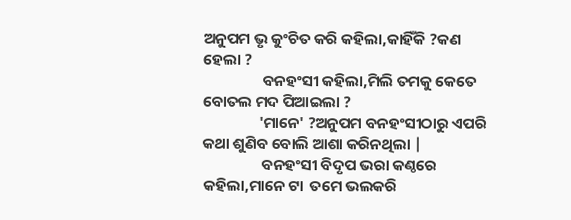ଅନୁପମ ଭୃ କୁଂଚିତ କରି କହିଲା,କାହିଁକି ?କଣ ହେଲା ?
                 ବନହଂସୀ କହିଲା,ମିଲି ତମକୁ କେତେ ବୋତଲ ମଦ ପିଆଇଲା ?
                'ମାନେ' ?ଅନୁପମ ବନହଂସୀଠାରୁ ଏପରି କଥା ଶୁଣିବ ବୋଲି ଆଶା କରିନଥିଲା |
                 ବନହଂସୀ ବିଦୃପ ଭରା କଣ୍ଠରେ କହିଲା,ମାନେ ଟା  ତମେ ଭଲକରି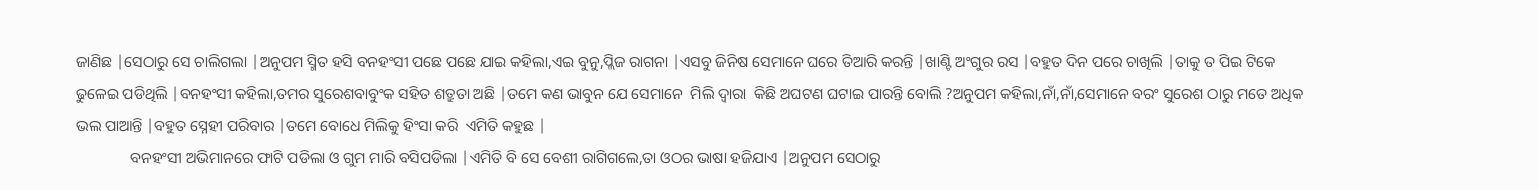ଜାଣିଛ |ସେଠାରୁ ସେ ଚାଲିଗଲା |ଅନୁପମ ସ୍ମିତ ହସି ବନହଂସୀ ପଛେ ପଛେ ଯାଇ କହିଲା,ଏଇ ବୁନୁ,ପ୍ଲିଜ ରାଗନା |ଏସବୁ ଜିନିଷ ସେମାନେ ଘରେ ତିଆରି କରନ୍ତି |ଖାଣ୍ଟି ଅଂଗୁର ରସ |ବହୁତ ଦିନ ପରେ ଚାଖିଲି |ତାକୁ ତ ପିଇ ଟିକେ ଢୁଳେଇ ପଡିଥିଲି |ବନହଂସୀ କହିଲା,ତମର ସୁରେଶବାବୁଂକ ସହିତ ଶତ୍ରୁତା ଅଛି |ତମେ କଣ ଭାବୁନ ଯେ ସେମାନେ  ମିଲି ଦ୍ୱାରା  କିଛି ଅଘଟଣ ଘଟାଇ ପାରନ୍ତି ବୋଲି ?ଅନୁପମ କହିଲା,ନାଁ,ନାଁ,ସେମାନେ ବରଂ ସୁରେଶ ଠାରୁ ମତେ ଅଧିକ ଭଲ ପାଆନ୍ତି |ବହୁତ ସ୍ନେହୀ ପରିବାର |ତମେ ବୋଧେ ମିଲିକୁ ହିଂସା କରି  ଏମିତି କହୁଛ |
              ବନହଂସୀ ଅଭିମାନରେ ଫାଟି ପଡିଲା ଓ ଗୁମ ମାରି ବସିପଡିଲା |ଏମିତି ବି ସେ ବେଶୀ ରାଗିଗଲେ,ତା ଓଠର ଭାଷା ହଜିଯାଏ |ଅନୁପମ ସେଠାରୁ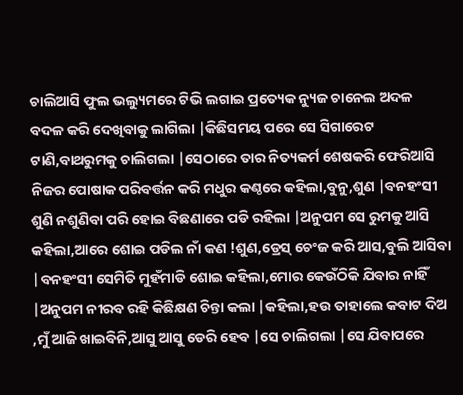ଚାଲିଆସି ଫୁଲ ଭଲ୍ୟୁମରେ ଟିଭି ଲଗାଇ ପ୍ରତ୍ୟେକ ନ୍ୟୁଜ ଚାନେଲ ଅଦଳ ବଦଳ କରି ଦେଖିବାକୁ ଲାଗିଲା |କିଛିସମୟ ପରେ ସେ ସିଗାରେଟ ଟାଣି,ବାଥରୁମକୁ ଚାଲିଗଲା |ସେଠାରେ ତାର ନିତ୍ୟକର୍ମ ଶେଷକରି ଫେରିଆସି ନିଜର ପୋଷାକ ପରିବର୍ତ୍ତନ କରି ମଧୁର କଣ୍ଠରେ କହିଲା,ବୁନୁ,ଶୁଣ |ବନହଂସୀ ଶୁଣି ନଶୁଣିବା ପରି ହୋଇ ବିଛଣାରେ ପଡି ରହିଲା |ଅନୁପମ ସେ ରୁମକୁ ଆସି କହିଲା,ଆରେ ଶୋଇ ପଡିଲ ନାଁ କଣ !ଶୁଣ,ଡ୍ରେସ୍ ଚେଂଜ କରି ଆସ,ବୁଲି ଆସିବା |ବନହଂସୀ ସେମିତି ମୁହଁମାଡି ଶୋଇ କହିଲା,ମୋର କେଉଁଠିକି ଯିବାର ନାହିଁ |ଅନୁପମ ନୀରବ ରହି କିଛିକ୍ଷଣ ଚିନ୍ତା କଲା |କହିଲା,ହଉ ତାହାଲେ କବାଟ ଦିଅ ,ମୁଁ ଆଜି ଖାଇବିନି,ଆସୁ ଆସୁ ଡେରି ହେବ |ସେ ଚାଲିଗଲା |ସେ ଯିବାପରେ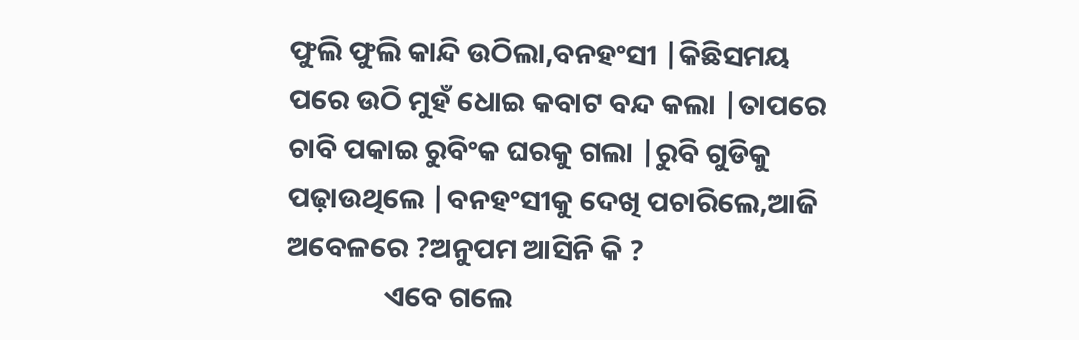ଫୁଲି ଫୁଲି କାନ୍ଦି ଉଠିଲା,ବନହଂସୀ |କିଛିସମୟ ପରେ ଉଠି ମୁହଁ ଧୋଇ କବାଟ ବନ୍ଦ କଲା |ତାପରେ ଚାବି ପକାଇ ରୁବିଂକ ଘରକୁ ଗଲା |ରୁବି ଗୁଡିକୁ ପଢ଼ାଉଥିଲେ |ବନହଂସୀକୁ ଦେଖି ପଚାରିଲେ,ଆଜି ଅବେଳରେ ?ଅନୁପମ ଆସିନି କି ?
               ଏବେ ଗଲେ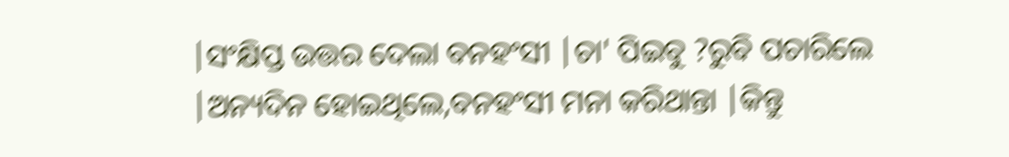|ସଂକ୍ଷିପ୍ତ ଉତ୍ତର ଦେଲା ବନହଂସୀ |ଚା' ପିଇବୁ ?ରୁବି ପଚାରିଲେ |ଅନ୍ୟଦିନ ହୋଇଥିଲେ,ବନହଂସୀ ମନା କରିଥାନ୍ତା |କିନ୍ତୁ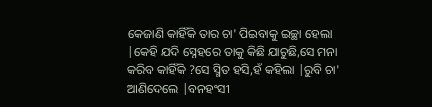କେଜାଣି କାହିଁକି ତାର ଚା' ପିଇବାକୁ ଇଚ୍ଛା ହେଲା |କେହି ଯଦି ସ୍ନେହରେ ତାକୁ କିଛି ଯାଚୁଛି,ସେ ମନା କରିବ କାହିଁକି ?ସେ ସ୍ମିତ ହସି,ହଁ କହିଲା |ରୁବି ଚା' ଆଣିଦେଲେ |ବନହଂସୀ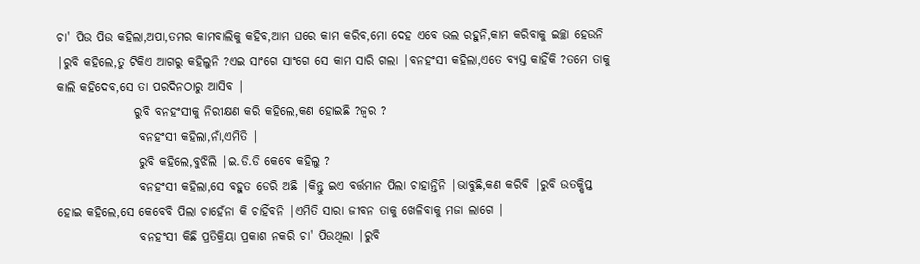ଚା' ପିଉ ପିଉ କହିଲା,ଅପା,ତମର କାମବାଲିକୁ କହିବ,ଆମ ଘରେ କାମ କରିବ,ମୋ ଦେହ ଏବେ ଭଲ ରହୁନି,କାମ କରିବାକୁ ଇଚ୍ଛା ହେଉନି |ରୁବି କହିଲେ,ତୁ ଟିକିଏ ଆଗରୁ କହିଲୁନି ?ଏଇ ସାଂଗେ ସାଂଗେ ସେ କାମ ସାରି ଗଲା |ବନହଂସୀ କହିଲା,ଏତେ ବ୍ୟସ୍ତ କାହିଁକି ?ତମେ ତାକୁ କାଲି କହିଦେବ,ସେ ତା ପରଦିନଠାରୁ ଆସିବ |
                ରୁବି ବନହଂସୀକୁ ନିରୀକ୍ଷଣ କରି କହିଲେ,କଣ ହୋଇଛି ?ଜ୍ବର ?
                 ବନହଂସୀ କହିଲା,ନାଁ,ଏମିତି |
                 ରୁବି କହିଲେ,ବୁଝିଲି |ଇ.ଡି.ଡି କେବେ କହିଲୁ ?
                 ବନହଂସୀ କହିଲା,ସେ ବହୁତ ଡେରି ଅଛି |କିନ୍ତୁ ଇଏ ବର୍ତ୍ତମାନ ପିଲା ଚାହାନ୍ତିନି |ଭାବୁଛି,କଣ କରିବି |ରୁବି ଉତକ୍ଷିପ୍ତ ହୋଇ କହିଲେ,ସେ କେବେବି ପିଲା ଚାହେଁନା କି ଚାହିଁବନି |ଏମିତି ସାରା ଜୀବନ ତାକୁ ଖେଳିବାକୁ ମଜା ଲାଗେ |
                 ବନହଂସୀ କିଛି ପ୍ରତିକ୍ରିୟା ପ୍ରକାଶ ନକରି ଚା' ପିଉଥିଲା |ରୁବି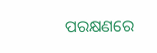ପରକ୍ଷଣରେ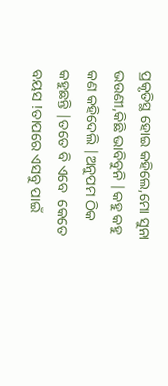ପ୍ରକୃତିସ୍ଥ ହୋଇ କହିଲେ,ମୋ ସୁନା ଭଉଣୀ,କିଛି ଭାବିବୁନି |କହୁ କହୁ କଣ କହିଦେଲି |ଅନୁପମ ଠିକ କହୁଛନ୍ତି |ତତେ ବି ଏବେ  କେତେ ବୟସ !ତାପରେ ଏସବୁ ପାଇଁ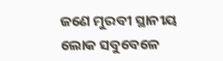ଜଣେ ମୁରବୀ ସ୍ଥାନୀୟ ଲୋକ ସବୁବେଳେ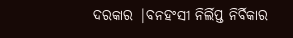ଦରକାର |ବନହଂସୀ ନିର୍ଲିପ୍ତ ନିର୍ବିକାର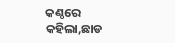କଣ୍ଠରେ କହିଲା,ଛାଡ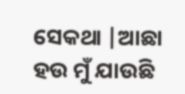ସେକଥା |ଆଛା ହଉ ମୁଁ ଯାଉଛି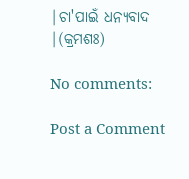|ଚା'ପାଇଁ ଧନ୍ୟବାଦ |(କ୍ରମଶଃ)

No comments:

Post a Comment